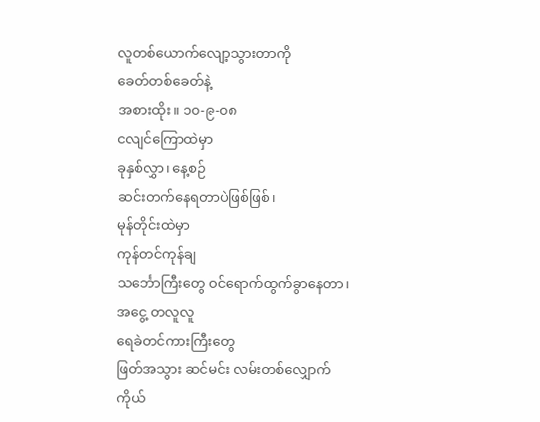လူတစ်ယောက်လျော့သွားတာကို
ခေတ်တစ်ခေတ်နဲ့
အစားထိုး။ ၁၀-၉-၀၈
ငလျင်ကြောထဲမှာ
ခုနှစ်လွှာ၊ နေ့စဉ်
ဆင်းတက်နေရတာပဲဖြစ်ဖြစ်၊
မုန်တိုင်းထဲမှာ
ကုန်တင်ကုန်ချ
သင်္ဘောကြီးတွေ ဝင်ရောက်ထွက်ခွာနေတာ၊
အငွေ့ တလူလူ
ရေခဲတင်ကားကြီးတွေ
ဖြတ်အသွား ဆင်မင်း လမ်းတစ်လျှောက်
ကိုယ်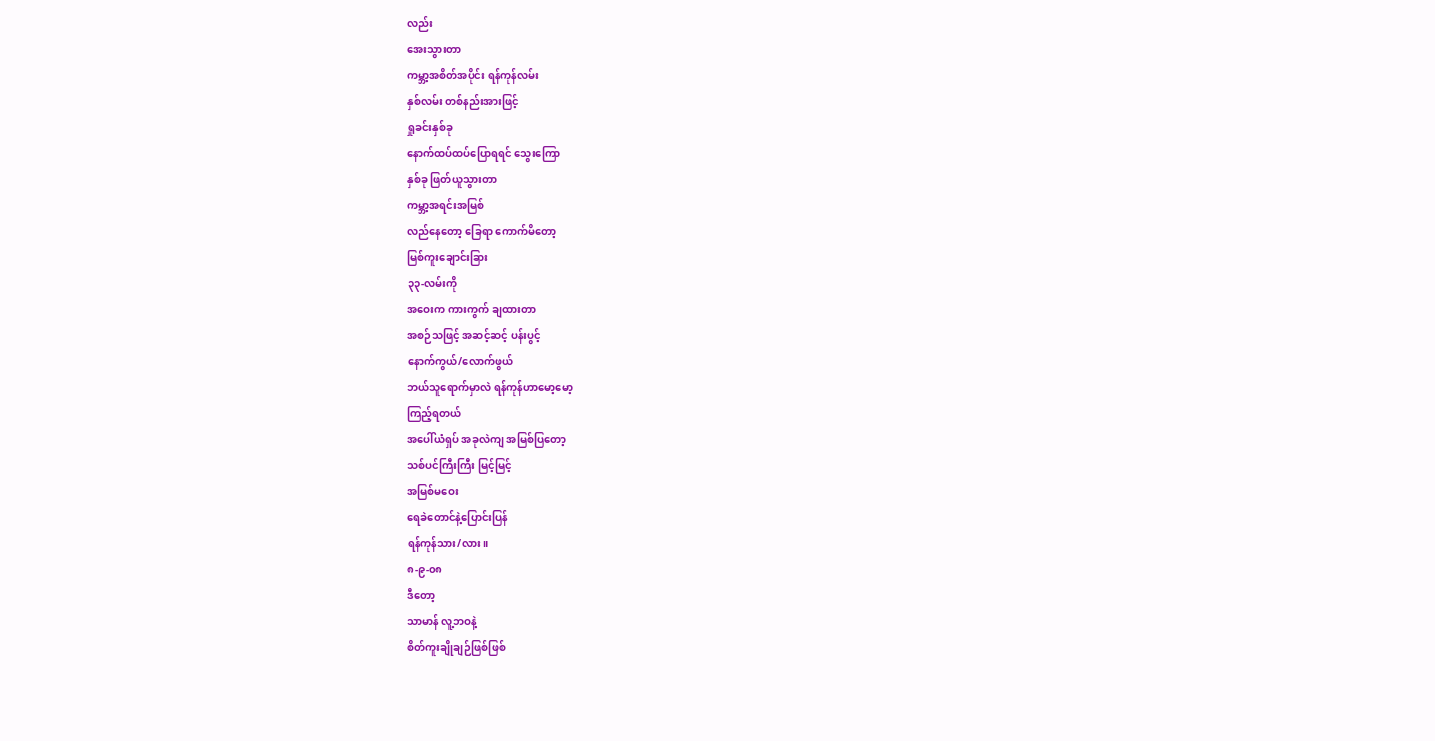လည်း
အေးသွားတာ
ကမ္ဘာ့အစိတ်အပိုင်း ရန်ကုန်လမ်း
နှစ်လမ်း တစ်နည်းအားဖြင့်
ရှုခင်းနှစ်ခု
နောက်ထပ်ထပ်ပြောရရင် သွေးကြော
နှစ်ခု ဖြတ်ယူသွားတာ
ကမ္ဘာ့အရင်းအမြစ်
လည်နေတော့ ခြေရာ ကောက်မိတော့
မြစ်ကူးချောင်းခြား
၃၃-လမ်းကို
အဝေးက ကားကွက် ချထားတာ
အစဉ်သဖြင့် အဆင့်ဆင့် ပန်းပွင့်
နောက်ကွယ်/လောက်ဖွယ်
ဘယ်သူရောက်မှာလဲ ရန်ကုန်ဟာမော့မော့
ကြည့်ရတယ်
အပေါ်ယံရှပ် အခုလဲကျ အမြစ်ပြတော့
သစ်ပင်ကြီးကြီး မြင့်မြင့်
အမြစ်မဝေး
ရေခဲတောင်နဲ့ပြောင်းပြန်
ရန်ကုန်သား/လား။
၈-၉-၀၈
ဒီတော့
သာမာန် လူ့ဘဝနဲ့
စိတ်ကူးချိုချဉ်ဖြစ်ဖြစ်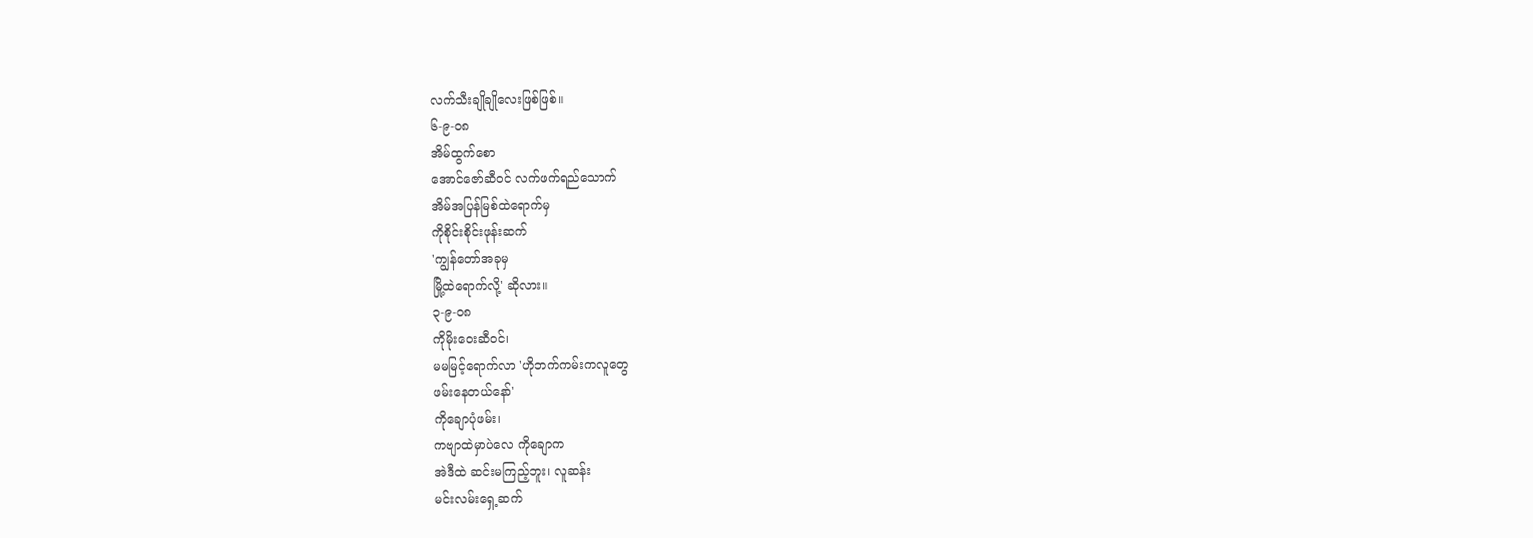လက်သီးချိုချိုလေးဖြစ်ဖြစ်။
၆-၉-၀၈
အိမ်ထွက်စော
အောင်ဇော်ဆီဝင် လက်ဖက်ရည်သောက်
အိမ်အပြန်မြစ်ထဲရောက်မှ
ကိုစိုင်းစိုင်းဖုန်းဆက်
'ကျွန်တော်အခုမှ
မြို့ထဲရောက်လို့' ဆိုလား။
၃-၉-၀၈
ကိုမိုးဝေးဆီဝင်၊
မမမြင့်ရောက်လာ 'ဟိုဘက်ကမ်းကလူတွေ
ဖမ်းနေတယ်နော်'
ကိုချောပုံဖမ်း၊
ကဗျာထဲမှာပဲလေ ကိုချောက
အဲဒီထဲ ဆင်းမကြည့်ဘူး၊ လူဆန်း
မင်းလမ်းရှေ့ဆက်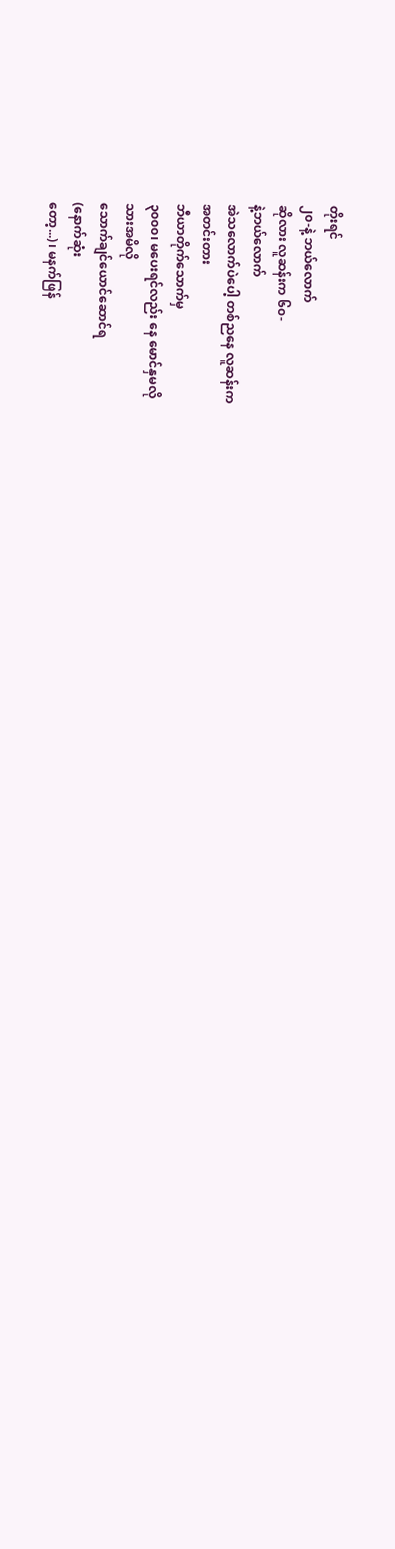တိုးရင်
၂၀-နဲ့ ဘယ်လောက်
ဆိုလား လူဆန်းက ၆၀-
နဲ့ဘယ်လောက်
အဲသလောက်ပဲပေါ့ တစ်ညနေ လူဆန်းက
အတင်းတား
ဘီယာတိုက်သောက်မှ
၃၀၀၀၊ မပေးရင်လည်း နေ မောင်နှမလို
သားအမိလို
သောက်ချင်ယောင်ဆောင်ရ
(နောက်ဆုံး
တော့...)၊ မနက်ဖြန်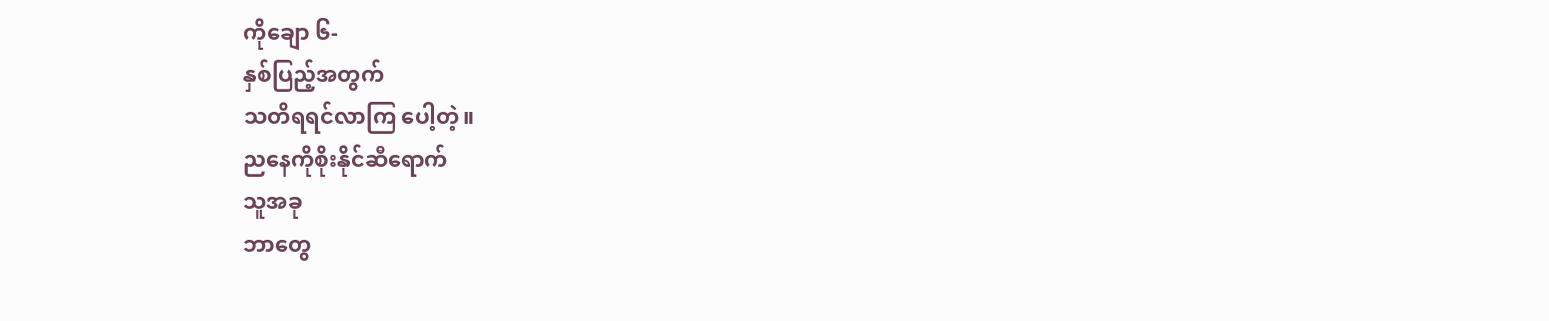ကိုချော ၆-
နှစ်ပြည့်အတွက်
သတိရရင်လာကြ ပေါ့တဲ့။
ညနေကိုစိုးနိုင်ဆီရောက်
သူအခု
ဘာတွေ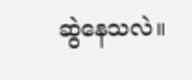ဆွဲနေသလဲ။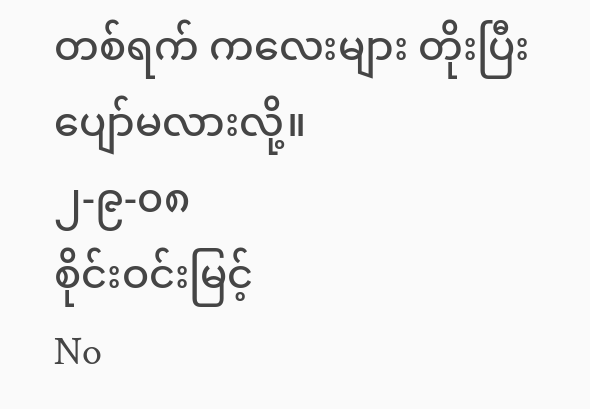တစ်ရက် ကလေးများ တိုးပြီးပျော်မလားလို့။
၂-၉-၀၈
စိုင်းဝင်းမြင့်
No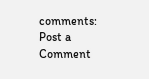comments:
Post a Comment